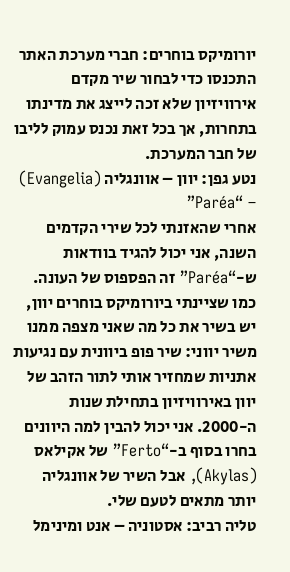יורומיקס בוחרים: חברי מערכת האתר התכנסו כדי לבחור שיר מקדם אירוויזיון שלא זכה לייצג את מדינתו בתחרות, אך בכל זאת נכנס עמוק לליבו של חבר המערכת.
נטע גפן: יוון – אוונגליה (Evangelia) – “Paréa”
אחרי שהאזנתי לכל שירי הקדמים השנה, אני יכול להגיד בוודאות ש-“Paréa” זה הפספוס של העונה. כמו שציינתי ביורומיקס בוחרים יוון, יש בשיר את כל מה שאני מצפה ממנו משיר יווני: שיר פופ ביוונית עם נגיעות אתניות שמחזיר אותי לתור הזהב של יוון באירוויזיון בתחילת שנות ה-2000. אני יכול להבין למה היוונים בחרו בסוף ב-“Ferto” של אקילאס (Akylas), אבל השיר של אוונגליה יותר מתאים לטעם שלי.
טליה רביב: אסטוניה – אנט ומינימל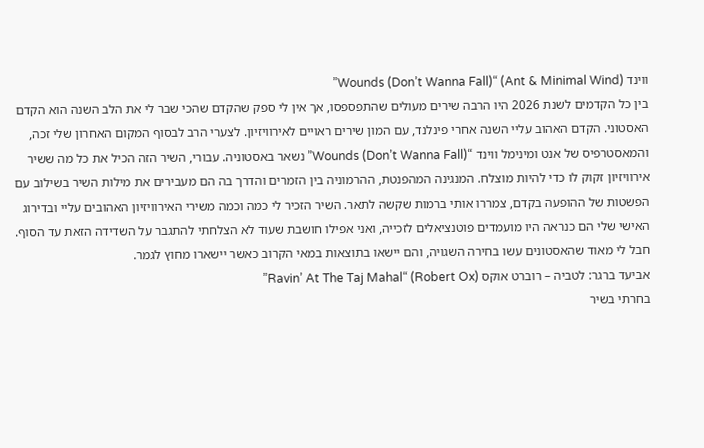ווינד (Ant & Minimal Wind) “Wounds (Don’t Wanna Fall)”
בין כל הקדמים לשנת 2026 היו הרבה שירים מעולים שהתפספסו, אך אין לי ספק שהקדם שהכי שבר לי את הלב השנה הוא הקדם האסטוני. הקדם האהוב עליי השנה אחרי פינלנד, עם המון שירים ראויים לאירוויזיון. לצערי הרב לבסוף המקום האחרון שלי זכה, והמאסטרפיס של אנט ומינימל ווינד “Wounds (Don’t Wanna Fall)” נשאר באסטוניה. עבורי, השיר הזה הכיל את כל מה ששיר אירוויזיון זקוק לו כדי להיות מוצלח. המנגינה המהפנטת, ההרמוניה בין הזמרים והדרך בה הם מעבירים את מילות השיר בשילוב עם הפשטות של ההופעה בקדם, צמררו אותי ברמות שקשה לתאר. השיר הזכיר לי כמה וכמה משירי האירוויזיון האהובים עליי ובדירוג האישי שלי הם כנראה היו מועמדים פוטנציאלים לזכייה, ואני אפילו חושבת שעוד לא הצלחתי להתגבר על השדידה הזאת עד הסוף. חבל לי מאוד שהאסטונים עשו בחירה השגויה, והם יישאו בתוצאות במאי הקרוב כאשר יישארו מחוץ לגמר.
אביעד ברגר: לטביה – רוברט אוקס (Robert Ox) “Ravin’ At The Taj Mahal”
בחרתי בשיר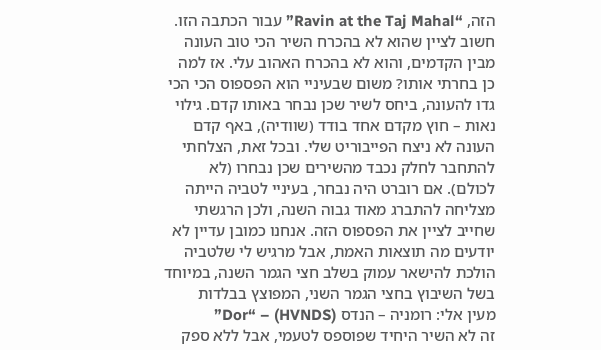הזה, “Ravin at the Taj Mahal” עבור הכתבה הזו. חשוב לציין שהוא לא בהכרח השיר הכי טוב העונה מבין הקדמים, והוא לא בהכרח האהוב עלי. אז למה כן בחרתי אותו? משום שבעיניי הוא הפספוס הכי הכי גדו להעונה, ביחס לשיר שכן נבחר באותו קדם. גילוי נאות – חוץ מקדם אחד בודד (שוודיה), באף קדם העונה לא ניצח הפייבוריט שלי. ובכל זאת, הצלחתי להתחבר לחלק נכבד מהשירים שכן נבחרו (לא לכולם). אם רוברט היה נבחר, בעיניי לטביה הייתה מצליחה להתברג מאוד גבוה השנה, ולכן הרגשתי שחייב לציין את הפספוס הזה. אנחנו כמובן עדיין לא יודעים מה תוצאות האמת, אבל מרגיש לי שלטביה הולכת להישאר עמוק בשלב חצי הגמר השנה, במיוחד בשל השיבוץ בחצי הגמר השני, המפוצץ בבלדות
מעין אלי: רומניה – הנדס (HVNDS) – “Dor”
זה לא השיר היחיד שפוספס לטעמי, אבל ללא ספק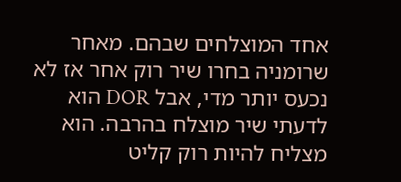אחד המוצלחים שבהם. מאחר שרומניה בחרו שיר רוק אחר אז לא נכעס יותר מדי, אבל DOR הוא לדעתי שיר מוצלח בהרבה. הוא מצליח להיות רוק קליט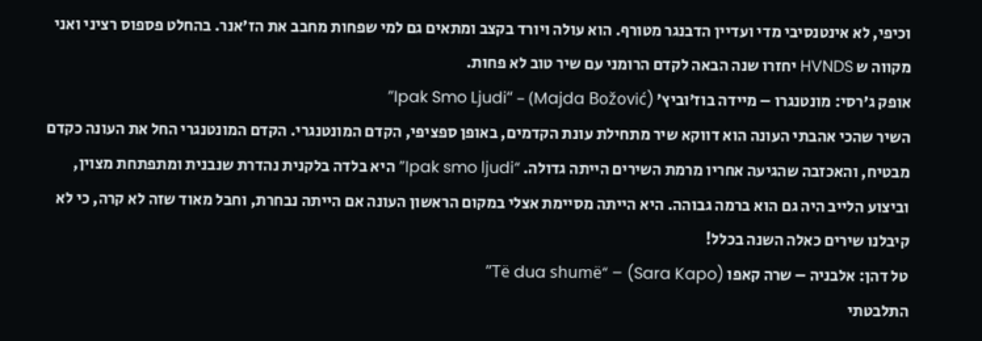וכיפי, לא אינטנסיבי מדי ועדיין הדבנגר מטורף. הוא עולה ויורד בקצב ומתאים גם למי שפחות מחבב את הז׳אנר. בהחלט פספוס רציני ואני מקווה ש HVNDS יחזרו שנה הבאה לקדם הרומני עם שיר טוב לא פחות.
אופק ג’רסי: מונטנגרו – מיידה בוז’וביץ’ (Majda Božović) – “Ipak Smo Ljudi”
השיר שהכי אהבתי העונה הוא דווקא שיר מתחילת עונת הקדמים, באופן ספציפי, הקדם המונטנגרי. הקדם המונטנגרי החל את העונה כקדם מבטיח, והאכזבה שהגיעה אחריו מרמת השירים הייתה גדולה. “Ipak smo ljudi” היא בלדה בלקנית נהדרת שנבנית ומתפתחת מצוין, וביצוע הלייב היה גם הוא ברמה גבוהה. היא הייתה מסיימת אצלי במקום הראשון העונה אם הייתה נבחרת, וחבל מאוד שזה לא קרה, כי לא קיבלנו שירים כאלה השנה בכלל!
טל דהן: אלבניה – שרה קאפו (Sara Kapo) – “Të dua shumë”
התלבטתי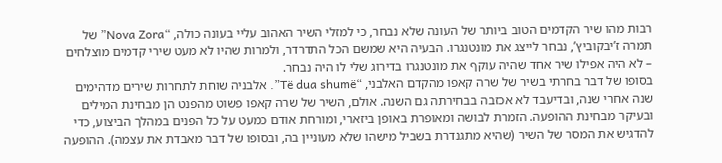רבות מהו שיר הקדמים הטוב ביותר של העונה שלא נבחר, כי למזלי השיר האהוב עליי בעונה כולה, “Nova Zora” של תמרה ז’יבקוביץ’, נבחר לייצג את מונטנגרו. הבעיה היא שמשם הכל התדרדר, ולמרות שהיו לא מעט שירי קדמים מוצלחים – לא היה אפילו שיר אחד שהיה עוקף את מונטנגרו בדירוג שלי לו היה נבחר.
בסופו של דבר בחרתי בשיר של שרה קאפו מהקדם האלבני, “Të dua shumë”. אלבניה שוחת לתחרות שירים מדהימים שנה אחרי שנה, ובדיעבד לא אכזבה בבחירתה גם השנה. אולם, השיר של שרה קאפו פשוט מהפנט הן מבחינת המילים ובעיקר מבחינת ההופעה. הזמרת לבושה ומאופרת באופן ביזארי, ומורחת אודם כמעט על כל הפנים במהלך הביצוע, כדי להדגיש את המסר של השיר (שהיא מתגנדרת בשביל מישהו שלא מעוניין בה, ובסופו של דבר מאבדת את עצמה). ההופעה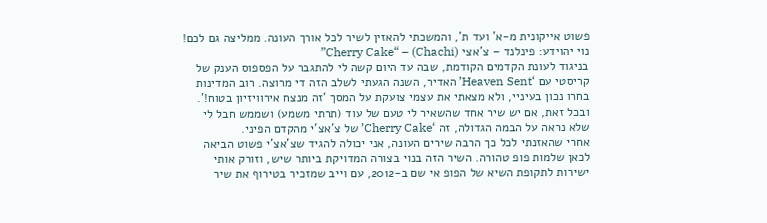פשוט אייקונית מ-א’ ועד ת’, והמשכתי להאזין לשיר לכל אורך העונה. ממליצה גם לכם!
נוי יהוידע: פינלנד – צ’אצי (Chachi) – “Cherry Cake”
בניגוד לעונת הקדמים הקודמת, שבה עד היום קשה לי להתגבר על הפספוס הענק של קריסטי עם ‘Heaven Sent’ האדיר, השנה הגעתי לשלב הזה די מרוצה. רוב המדינות בחרו נכון בעיניי, ולא מצאתי את עצמי צועקת על המסך ‘זה מנצח אירוויזיון בטוח!’. ובכל זאת, אם יש שיר אחד שהשאיר לי טעם של עוד (תרתי משמע) ושממש חבל לי שלא נראה על הבמה הגדולה, זה ‘Cherry Cake’ של צ’אצ’י מהקדם הפיני.
אחרי שהאזנתי לכל כך הרבה שירים העונה, אני יכולה להגיד שצ’אצ’י פשוט הביאה לכאן שלמות פופ טהורה. השיר הזה בנוי בצורה המדויקת ביותר שיש, וזורק אותי ישירות לתקופת השיא של הפופ אי שם ב-2012, עם וייב שמזכיר בטירוף את שיר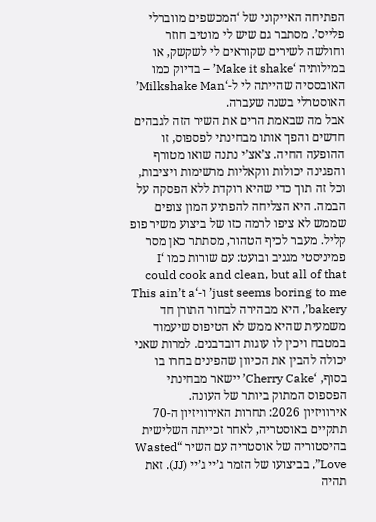הפתיחה האייקוני של ‘המכשפים מווברלי פלייס’. מסתבר גם שיש לי מוטיב חוזר וחולשה לשירים שקוראים לי לשקשק, או במילותיה ‘Make it shake’ – בדיוק כמו האובססיה שהייתה לי ל-‘Milkshake Man’ האוסטרלי בשנה שעברה.
אבל מה שבאמת הרים את השיר הזה לגבהים חדשים והפך אותו מבחינתי לפספוס, זו ההופעה החיה. צ’אצ’י נתנה שואו מטורף והפגינה יכולות ווקאליות מרשימות ויציבות, וכל זה תוך כדי שהיא רוקדת ללא הפסקה על הבמה. היא הצליחה להפתיע המון צופים שממש לא ציפו לרמה כזו של ביצוע משיר פופ קליל. מעבר לכיף הטהור, מסתתר כאן מסר פמיניסטי מגניב ובועט: עם שורות כמו ‘I could cook and clean, but all of that just seems boring to me’ ו-‘This ain’t a bakery’, היא מבהירה לבחור התורן חד משמעית שהיא ממש לא הטיפוס שיעמוד במטבח ויכין לו עוגות דובדבנים. למרות שאני יכולה להבין את הכיוון שהפינים בחרו בו בסוף, ‘Cherry Cake’ יישאר מבחינתי הפספוס המתוק ביותר של העונה.
אירוויזיון 2026: תחרות האירוויזיון ה-70 תתקיים באוסטריה, לאחר זכייתה השלישית בהיסטוריה של אוסטריה עם השיר “Wasted Love”, בביצועו של הזמר ג’יי ג’יי (JJ). זאת תהיה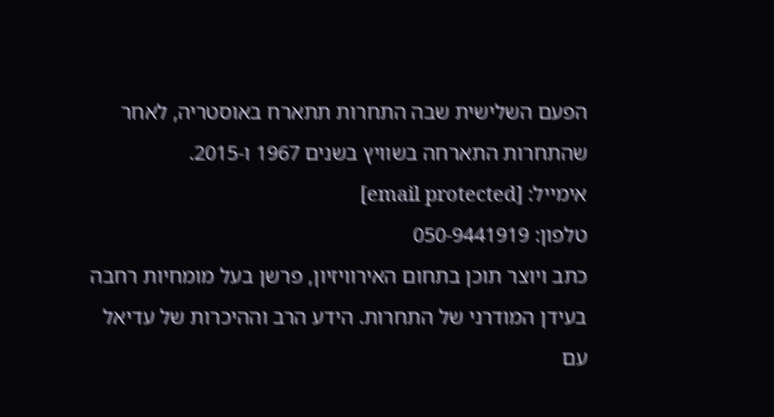הפעם השלישית שבה התחרות תתארח באוסטריה, לאחר שהתחרות התארחה בשוויץ בשנים 1967 ו-2015.
אימייל: [email protected]
טלפון: 050-9441919
כתב ויוצר תוכן בתחום האירוויזיון, פרשן בעל מומחיות רחבה בעידן המודרני של התחרות. הידע הרב וההיכרות של עדיאל עם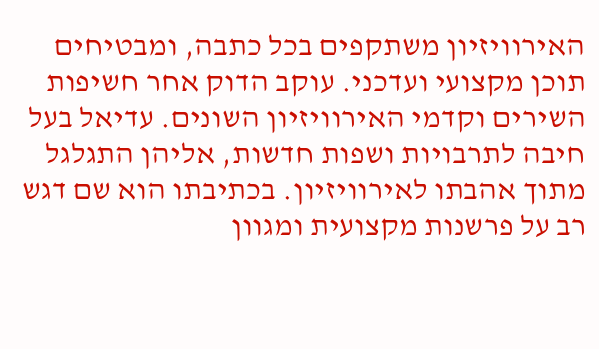האירוויזיון משתקפים בכל כתבה, ומבטיחים תוכן מקצועי ועדכני. עוקב הדוק אחר חשיפות השירים וקדמי האירוויזיון השונים. עדיאל בעל חיבה לתרבויות ושפות חדשות, אליהן התגלגל מתוך אהבתו לאירוויזיון. בכתיבתו הוא שם דגש רב על פרשנות מקצועית ומגוון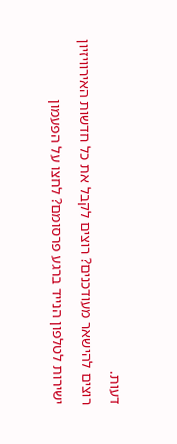דעות.
רוצים להישאר מעודכנים? רוצים לקבל את כל חדשות האירוויזיון ישירות לטלפון הנייד ברגע פרסומם? לחצו על הפעמון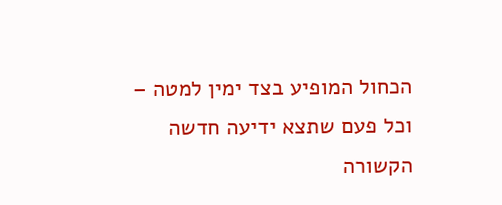הכחול המופיע בצד ימין למטה – וכל פעם שתצא ידיעה חדשה הקשורה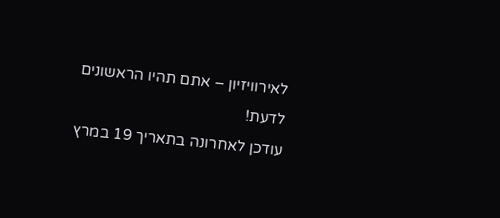לאירוויזיון – אתם תהיו הראשונים לדעת!
עודכן לאחרונה בתאריך 19 במרץ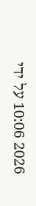2026 10:06 על ידי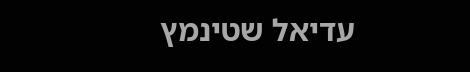עדיאל שטינמץ